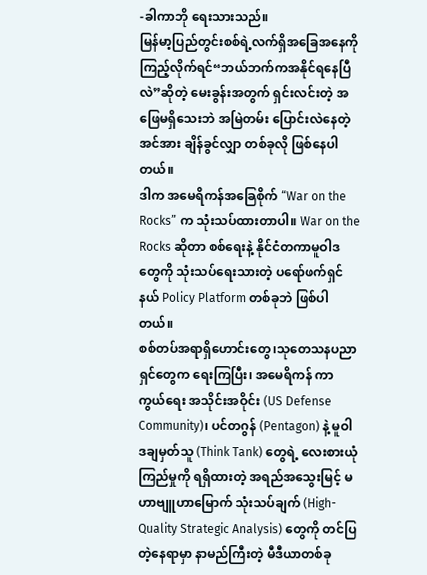-ခါကာဘို ရေးသားသည်။
မြန်မာ့ပြည်တွင်းစစ်ရဲ့လက်ရှိအခြေအနေကို ကြည့်လိုက်ရင်“ဘယ်ဘက်ကအနိုင်ရနေပြီလဲ”ဆိုတဲ့ မေးခွန်းအတွက် ရှင်းလင်းတဲ့ အဖြေမရှိသေးဘဲ အမြဲတမ်း ပြောင်းလဲနေတဲ့ အင်အား ချိန်ခွင်လျှာ တစ်ခုလို ဖြစ်နေပါတယ်။
ဒါက အမေရိကန်အခြေစိုက် “War on the Rocks” က သုံးသပ်ထားတာပါ။ War on the Rocks ဆိုတာ စစ်ရေးနဲ့ နိုင်ငံတကာမူဝါဒတွေကို သုံးသပ်ရေးသားတဲ့ ပရော်ဖက်ရှင်နယ် Policy Platform တစ်ခုဘဲ ဖြစ်ပါတယ်။
စစ်တပ်အရာရှိဟောင်းတွေ၊သုတေသနပညာရှင်တွေက ရေးကြပြီး၊ အမေရိကန် ကာကွယ်ရေး အသိုင်းအဝိုင်း (US Defense Community)၊ ပင်တဂွန် (Pentagon) နဲ့ မူဝါဒချမှတ်သူ (Think Tank) တွေရဲ့ လေးစားယုံကြည်မှုကို ရရှိထားတဲ့ အရည်အသွေးမြင့် မဟာဗျူဟာမြောက် သုံးသပ်ချက် (High-Quality Strategic Analysis) တွေကို တင်ပြတဲ့နေရာမှာ နာမည်ကြီးတဲ့ မီဒီယာတစ်ခု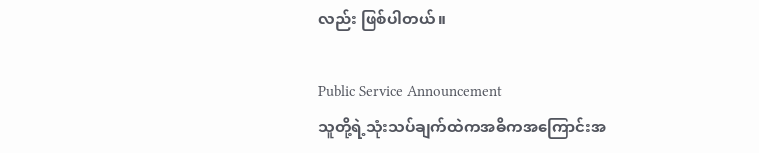လည်း ဖြစ်ပါတယ်။

Public Service Announcement
သူတို့ရဲ့သုံးသပ်ချက်ထဲကအဓိကအကြောင်းအ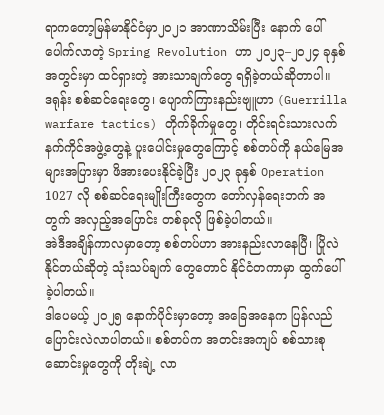ရာကတော့မြန်မာနိုင်ငံမှာ၂၀၂၁ အာဏာသိမ်းပြီး နောက် ပေါ်ပေါက်လာတဲ့ Spring Revolution ဟာ ၂၀၂၃–၂၀၂၄ ခုနှစ် အတွင်းမှာ ထင်ရှားတဲ့ အားသာချက်တွေ ရရှိခဲ့တယ်ဆိုတာပါ။
ဒရုန်း စစ်ဆင်ရေးတွေ၊ ပျောက်ကြားနည်းဗျူဟာ (Guerrilla warfare tactics) တိုက်ခိုက်မှုတွေ၊ တိုင်းရင်းသားလက်နက်ကိုင်အဖွဲ့တွေနဲ့ ပူးပေါင်းမှုတွေကြောင့် စစ်တပ်ကို နယ်မြေအများအပြားမှာ ဖိအားပေးနိုင်ခဲ့ပြီး ၂၀၂၃ ခုနှစ် Operation 1027 လို စစ်ဆင်ရေးမျိုးကြီးတွေက တော်လှန်ရေးဘက် အတွက် အလှည့်အပြောင်း တစ်ခုလို ဖြစ်ခဲ့ပါတယ်။
အဲဒီအချိန်ကာလမှာတော့ စစ်တပ်ဟာ အားနည်းလာနေပြီ၊ ပြိုလဲနိုင်တယ်ဆိုတဲ့ သုံးသပ်ချက် တွေတောင် နိုင်ငံတကာမှာ ထွက်ပေါ်ခဲ့ပါတယ်။
ဒါပေမယ့် ၂၀၂၅ နောက်ပိုင်းမှာတော့ အခြေအနေက ပြန်လည် ပြောင်းလဲလာပါတယ်။ စစ်တပ်က အတင်းအကျပ် စစ်သားစုဆောင်းမှုတွေကို တိုးချဲ့ လာ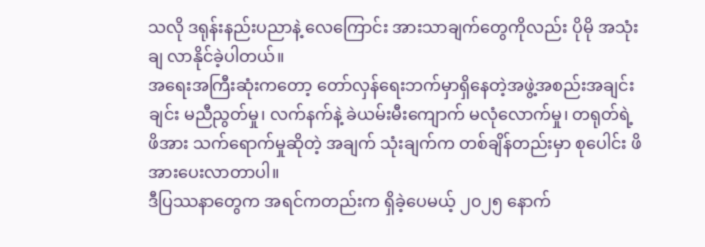သလို ဒရုန်းနည်းပညာနဲ့ လေကြောင်း အားသာချက်တွေကိုလည်း ပိုမို အသုံးချ လာနိုင်ခဲ့ပါတယ်။
အရေးအကြီးဆုံးကတော့ တော်လှန်ရေးဘက်မှာရှိနေတဲ့အဖွဲ့အစည်းအချင်းချင်း မညီညွတ်မှု၊ လက်နက်နဲ့ ခဲယမ်းမီးကျောက် မလုံလောက်မှု၊ တရုတ်ရဲ့ ဖိအား သက်ရောက်မှုဆိုတဲ့ အချက် သုံးချက်က တစ်ချိန်တည်းမှာ စုပေါင်း ဖိအားပေးလာတာပါ။
ဒီပြဿနာတွေက အရင်ကတည်းက ရှိခဲ့ပေမယ့် ၂၀၂၅ နောက်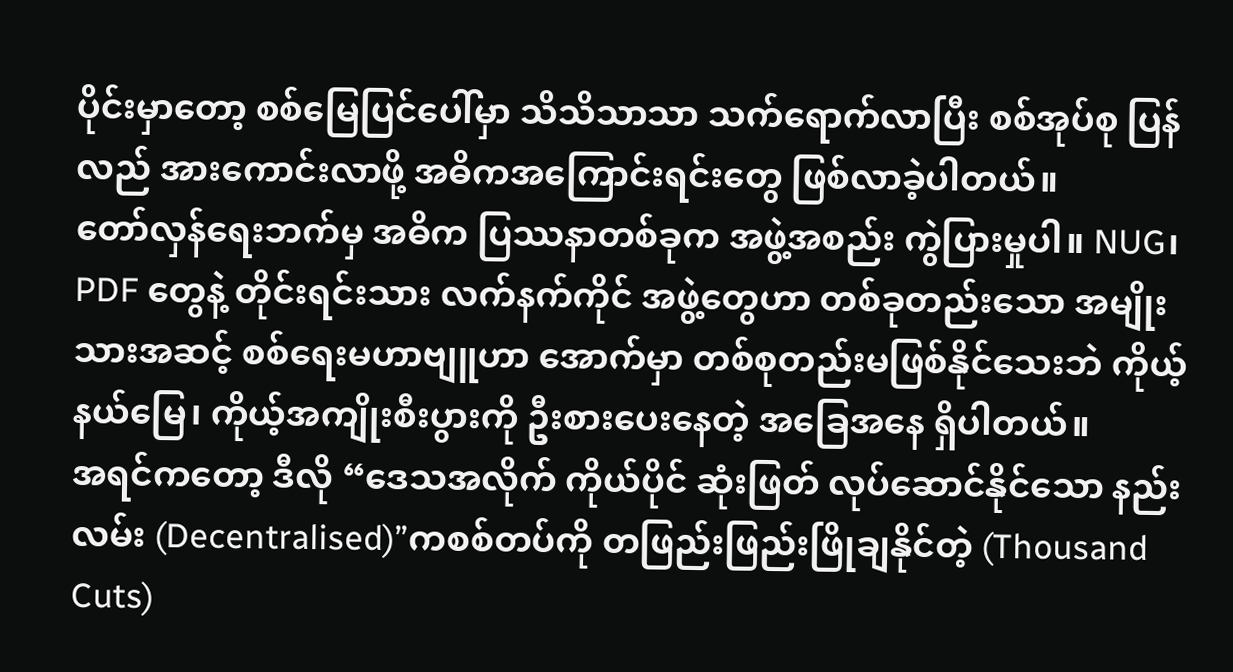ပိုင်းမှာတော့ စစ်မြေပြင်ပေါ်မှာ သိသိသာသာ သက်ရောက်လာပြီး စစ်အုပ်စု ပြန်လည် အားကောင်းလာဖို့ အဓိကအကြောင်းရင်းတွေ ဖြစ်လာခဲ့ပါတယ်။
တော်လှန်ရေးဘက်မှ အဓိက ပြဿနာတစ်ခုက အဖွဲ့အစည်း ကွဲပြားမှုပါ။ NUG၊ PDF တွေနဲ့ တိုင်းရင်းသား လက်နက်ကိုင် အဖွဲ့တွေဟာ တစ်ခုတည်းသော အမျိုးသားအဆင့် စစ်ရေးမဟာဗျူဟာ အောက်မှာ တစ်စုတည်းမဖြစ်နိုင်သေးဘဲ ကိုယ့်နယ်မြေ၊ ကိုယ့်အကျိုးစီးပွားကို ဦးစားပေးနေတဲ့ အခြေအနေ ရှိပါတယ်။
အရင်ကတော့ ဒီလို “ဒေသအလိုက် ကိုယ်ပိုင် ဆုံးဖြတ် လုပ်ဆောင်နိုင်သော နည်းလမ်း (Decentralised)”ကစစ်တပ်ကို တဖြည်းဖြည်းဖြိုချနိုင်တဲ့ (Thousand Cuts)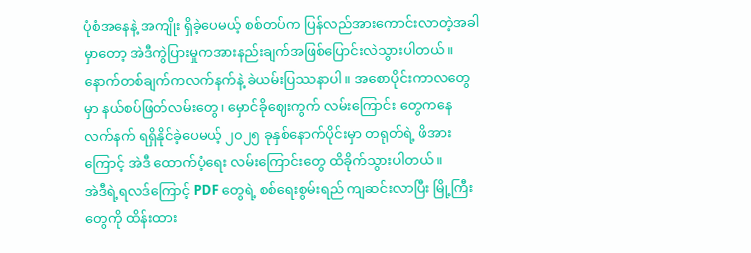ပုံစံအနေနဲ့ အကျိုး ရှိခဲ့ပေမယ့် စစ်တပ်က ပြန်လည်အားကောင်းလာတဲ့အခါမှာတော့ အဲဒီကွဲပြားမှုကအားနည်းချက်အဖြစ်ပြောင်းလဲသွားပါတယ်။
နောက်တစ်ချက်ကလက်နက်နဲ့ ခဲယမ်းပြဿနာပါ။ အစောပိုင်းကာလတွေမှာ နယ်စပ်ဖြတ်လမ်းတွေ၊ မှောင်ခိုဈေးကွက် လမ်းကြောင်း တွေကနေ လက်နက် ရရှိနိုင်ခဲ့ပေမယ့် ၂၀၂၅ ခုနှစ်နောက်ပိုင်းမှာ တရုတ်ရဲ့ ဖိအားကြောင့် အဲဒီ ထောက်ပံ့ရေး လမ်းကြောင်းတွေ ထိခိုက်သွားပါတယ်။
အဲဒီရဲ့ရလဒ်ကြောင့် PDF တွေရဲ့ စစ်ရေးစွမ်းရည် ကျဆင်းလာပြီး မြို့ကြီးတွေကို ထိန်းထား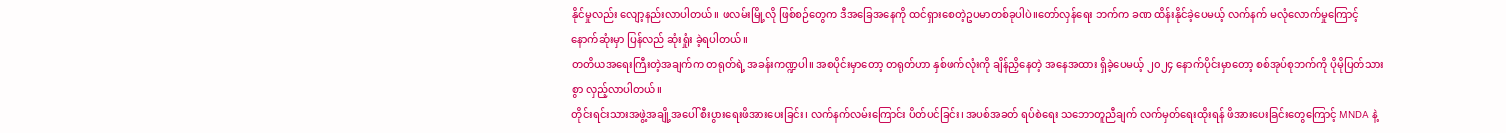နိုင်မှုလည်း လျော့နည်းလာပါတယ်။ ဖလမ်းမြို့လို ဖြစ်စဉ်တွေက ဒီအခြေအနေကို ထင်ရှားစေတဲ့ဥပမာတစ်ခုပါပဲ။တော်လှန်ရေး ဘက်က ခဏ ထိန်းနိုင်ခဲ့ပေမယ့် လက်နက် မလုံလောက်မှုကြောင့် နောက်ဆုံးမှာ ပြန်လည် ဆုံးရှုံး ခဲ့ရပါတယ်။
တတိယအရေးကြီးတဲ့အချက်က တရုတ်ရဲ့ အခန်းကဏ္ဍပါ။ အစပိုင်းမှာတော့ တရုတ်ဟာ နှစ်ဖက်လုံးကို ချိန်ညှိနေတဲ့ အနေအထား ရှိခဲ့ပေမယ့် ၂၀၂၄ နောက်ပိုင်းမှာတော့ စစ်အုပ်စုဘက်ကို ပိုမိုပြတ်သားစွာ လှည့်လာပါတယ်။
တိုင်းရင်းသားအဖွဲ့အချို့အပေါ် စီးပွားရေးဖိအားပေးခြင်း၊ လက်နက်လမ်းကြောင်း ပိတ်ပင်ခြင်း၊ အပစ်အခတ် ရပ်စဲရေး သဘောတူညီချက် လက်မှတ်ရေးထိုးရန် ဖိအားပေးခြင်းတွေကြောင့် MNDA နဲ့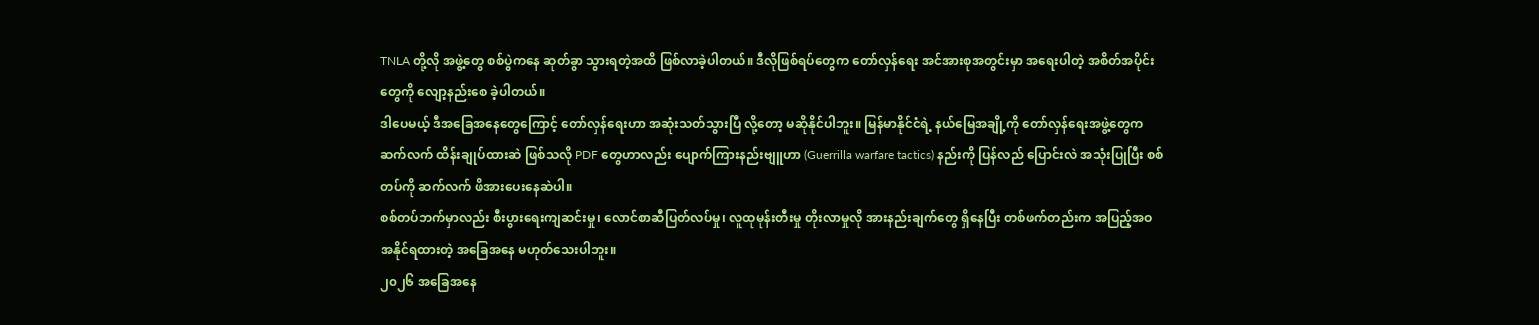TNLA တို့လို အဖွဲ့တွေ စစ်ပွဲကနေ ဆုတ်ခွာ သွားရတဲ့အထိ ဖြစ်လာခဲ့ပါတယ်။ ဒီလိုဖြစ်ရပ်တွေက တော်လှန်ရေး အင်အားစုအတွင်းမှာ အရေးပါတဲ့ အစိတ်အပိုင်းတွေကို လျော့နည်းစေ ခဲ့ပါတယ်။
ဒါပေမယ့် ဒီအခြေအနေတွေကြောင့် တော်လှန်ရေးဟာ အဆုံးသတ်သွားပြီ လို့တော့ မဆိုနိုင်ပါဘူး။ မြန်မာနိုင်ငံရဲ့ နယ်မြေအချို့ကို တော်လှန်ရေးအဖွဲ့တွေက ဆက်လက် ထိန်းချုပ်ထားဆဲ ဖြစ်သလို PDF တွေဟာလည်း ပျောက်ကြားနည်းဗျူဟာ (Guerrilla warfare tactics) နည်းကို ပြန်လည် ပြောင်းလဲ အသုံးပြုပြီး စစ်တပ်ကို ဆက်လက် ဖိအားပေးနေဆဲပါ။
စစ်တပ်ဘက်မှာလည်း စီးပွားရေးကျဆင်းမှု၊ လောင်စာဆီပြတ်လပ်မှု၊ လူထုမုန်းတီးမှု တိုးလာမှုလို အားနည်းချက်တွေ ရှိနေပြီး တစ်ဖက်တည်းက အပြည့်အဝ အနိုင်ရထားတဲ့ အခြေအနေ မဟုတ်သေးပါဘူး။
၂၀၂၆ အခြေအနေ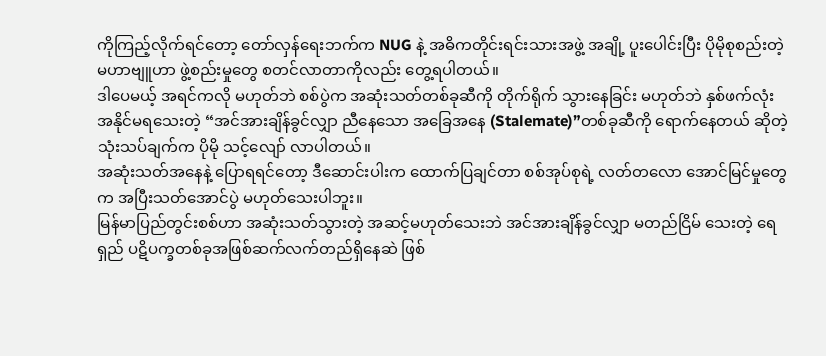ကိုကြည့်လိုက်ရင်တော့ တော်လှန်ရေးဘက်က NUG နဲ့ အဓိကတိုင်းရင်းသားအဖွဲ့ အချို့ ပူးပေါင်းပြီး ပိုမိုစုစည်းတဲ့ မဟာဗျူဟာ ဖွဲ့စည်းမှုတွေ စတင်လာတာကိုလည်း တွေ့ရပါတယ်။
ဒါပေမယ့် အရင်ကလို မဟုတ်ဘဲ စစ်ပွဲက အဆုံးသတ်တစ်ခုဆီကို တိုက်ရိုက် သွားနေခြင်း မဟုတ်ဘဲ နှစ်ဖက်လုံး အနိုင်မရသေးတဲ့ “အင်အားချိန်ခွင်လျှာ ညီနေသော အခြေအနေ (Stalemate)”တစ်ခုဆီကို ရောက်နေတယ် ဆိုတဲ့ သုံးသပ်ချက်က ပိုမို သင့်လျော် လာပါတယ်။
အဆုံးသတ်အနေနဲ့ ပြောရရင်တော့ ဒီဆောင်းပါးက ထောက်ပြချင်တာ စစ်အုပ်စုရဲ့ လတ်တလော အောင်မြင်မှုတွေက အပြီးသတ်အောင်ပွဲ မဟုတ်သေးပါဘူး။
မြန်မာပြည်တွင်းစစ်ဟာ အဆုံးသတ်သွားတဲ့ အဆင့်မဟုတ်သေးဘဲ အင်အားချိန်ခွင်လျှာ မတည်ငြိမ် သေးတဲ့ ရေရှည် ပဋိပက္ခတစ်ခုအဖြစ်ဆက်လက်တည်ရှိနေဆဲ ဖြစ်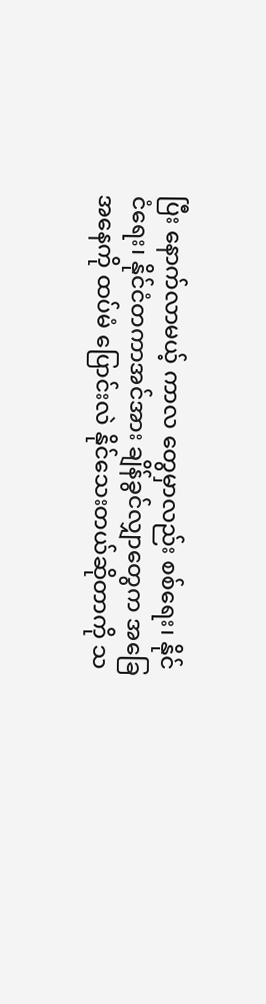ပြီး နောက်လာမယ့် ကာလ တွေမှာလည်း စစ်ရေး၊ နိုင်ငံရေး၊ နိုင်ငံတကာအင်အား ချိန်ခွင်လျှာတွေက အခြေအနေကို ထပ်မံ ပြောင်းလဲ နိုင်သေးတယ်ဆိုတာကို သ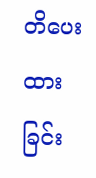တိပေးထားခြင်း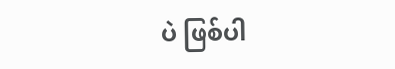ပဲ ဖြစ်ပါ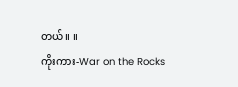တယ်။ ။
ကိုးကား-War on the Rocks